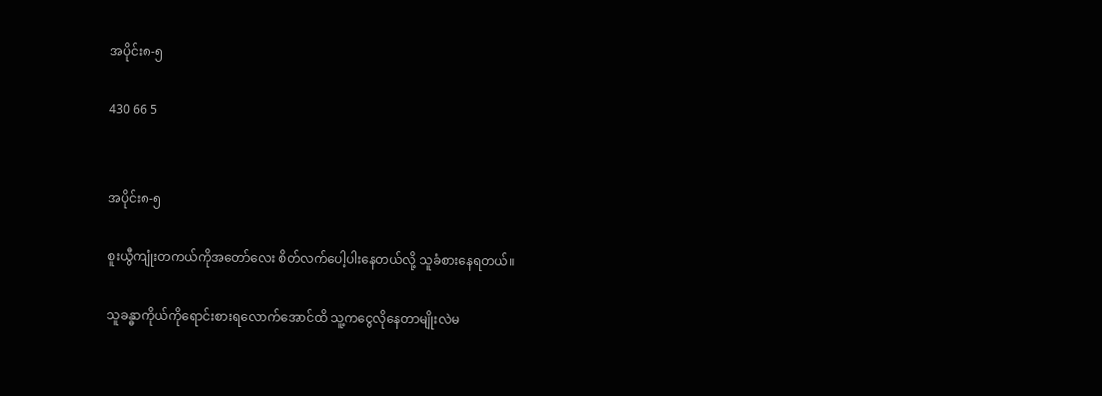အပိုင်း၈-၅

430 66 5


အပိုင်း၈-၅

စူးယွီကျုံးတကယ်ကိုအတော်လေး စိတ်လက်ပေါ့ပါးနေတယ်လို့ သူခံစားနေရတယ်။

သူခန္ဓာကိုယ်ကိုရောင်းစားရလောက်အောင်ထိ သူ့ကငွေလိုနေတာမျိုးလဲမ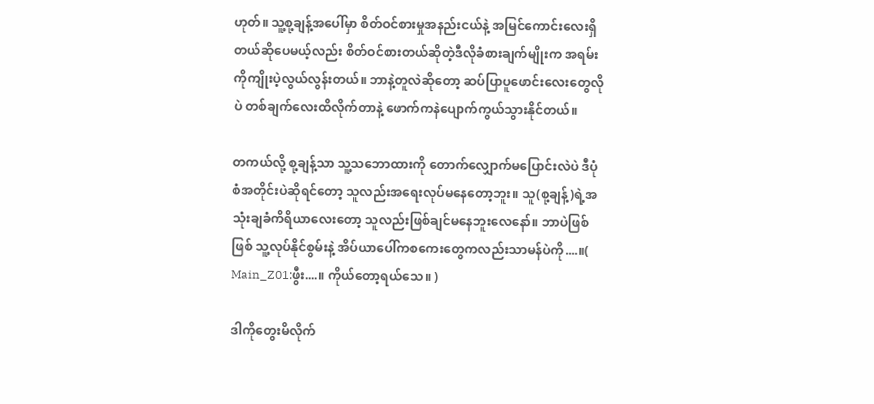ဟုတ်။ သူ့စု့ချန့်အပေါ်မှာ စိတ်ဝင်စားမှုအနည်းငယ်နဲ့ အမြင်ကောင်းလေးရှိတယ်ဆိုပေမယ့်လည်း စိတ်ဝင်စားတယ်ဆိုတဲ့ဒီလိုခံစားချက်မျိုးက အရမ်းကိုကျိုးပဲ့လွယ်လွန်းတယ်။ ဘာနဲ့တူလဲဆိုတော့ ဆပ်ပြာပူဖောင်းလေးတွေလိုပဲ တစ်ချက်လေးထိလိုက်တာနဲ့ ဖောက်ကနဲပျောက်ကွယ်သွားနိုင်တယ်။

တကယ်လို့ စု့ချန့်သာ သူ့သဘောထားကို တောက်လျှောက်မပြောင်းလဲပဲ ဒီပုံစံအတိုင်းပဲဆိုရင်တော့ သူလည်းအရေးလုပ်မနေတော့ဘူး။ သူ(စု့ချန့်)ရဲ့အသုံးချခံကိရိယာလေးတော့ သူလည်းဖြစ်ချင်မနေဘူးလေနော်။ ဘာပဲဖြစ်ဖြစ် သူ့လုပ်နိုင်စွမ်းနဲ့ အိပ်ယာပေါ်ကစကေးတွေကလည်းသာမန်ပဲကို....။( Main_Z01:ဖွီး....။ ကိုယ်တော့ရယ်သေ။ )

ဒါကိုတွေးမိလိုက်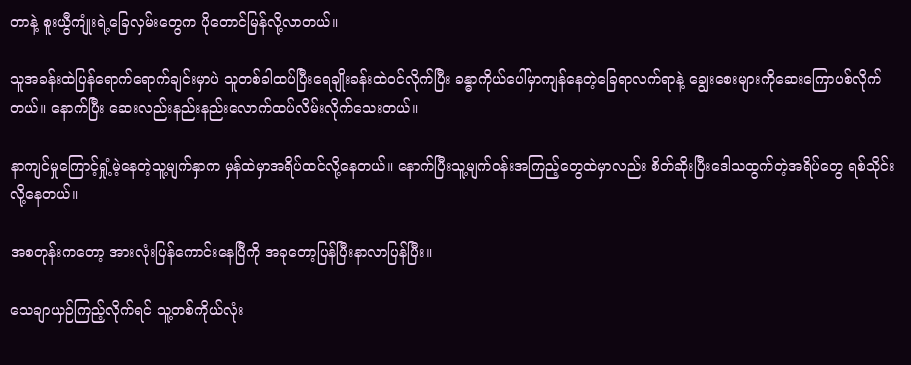တာနဲ့ စူးယွီကျုံးရဲ့ခြေလှမ်းတွေက ပိုတောင်မြန်လို့လာတယ်။

သူအခန်းထဲပြန်ရောက်ရောက်ချင်းမှာပဲ သူတစ်ခါထပ်ပြီးရေချိုးခန်းထဲဝင်လိုက်ပြီး ခန္ဓာကိုယ်ပေါ်မှာကျန်နေတဲ့ခြေရာလက်ရာနဲ့ ချွေးစေးများကိုဆေးကြောပစ်လိုက်တယ်။ နောက်ပြီး ဆေးလည်းနည်းနည်းလောက်ထပ်လိမ်းလိုက်သေးတယ်။

နာကျင်မှုကြောင့်ရှုံ့မဲ့နေတဲ့သူ့မျက်နှာက မှန်ထဲမှာအရိပ်ထင်လို့နေတယ်။ နောက်ပြီးသူ့မျက်ဝန်းအကြည့်တွေထဲမှာလည်း စိတ်ဆိုးပြီးဒေါသထွက်တဲ့အရိပ်တွေ ရစ်သိုင်းလို့နေတယ်။

အစတုန်းကတော့ အားလုံးပြန်ကောင်းနေပြီကို အခုတော့ပြန်ပြီးနာလာပြန်ပြီး။

သေချာယှဉ်ကြည့်လိုက်ရင် သူ့တစ်ကိုယ်လုံး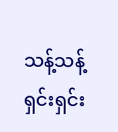သန့်သန့်ရှင်းရှင်း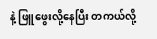နဲ့ ဖြူဖွေးလို့နေပြီး တကယ်လို့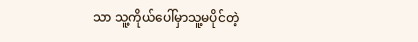သာ သူ့ကိုယ်ပေါ်မှာသူ့မပိုင်တဲ့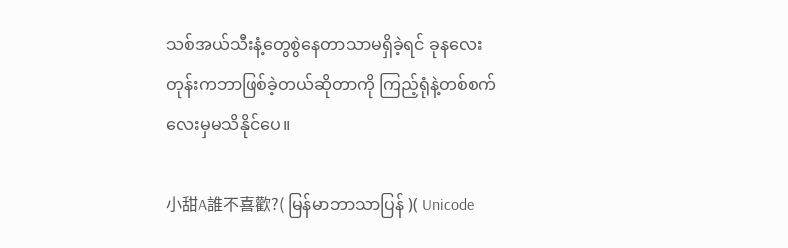သစ်အယ်သီးနံ့တွေစွဲနေတာသာမရှိခဲ့ရင် ခုနလေးတုန်းကဘာဖြစ်ခဲ့တယ်ဆိုတာကို ကြည့်ရုံနဲ့တစ်စက်လေးမှမသိနိုင်ပေ။

小甜A誰不喜歡?( မြန်မာဘာသာပြန် )( Unicode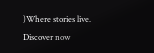)Where stories live. Discover now